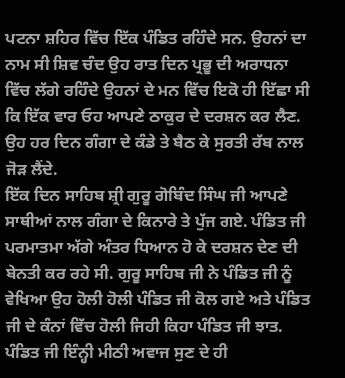ਪਟਨਾ ਸ਼ਹਿਰ ਵਿੱਚ ਇੱਕ ਪੰਡਿਤ ਰਹਿੰਦੇ ਸਨ. ਉਹਨਾਂ ਦਾ ਨਾਮ ਸੀ ਸ਼ਿਵ ਚੰਦ ਉਹ ਰਾਤ ਦਿਨ ਪ੍ਰਭੂ ਦੀ ਅਰਾਧਨਾ ਵਿੱਚ ਲੱਗੇ ਰਹਿੰਦੇ ਉਹਨਾਂ ਦੇ ਮਨ ਵਿੱਚ ਇਕੋ ਹੀ ਇੱਛਾ ਸੀ ਕਿ ਇੱਕ ਵਾਰ ਓਹ ਆਪਣੇ ਠਾਕੁਰ ਦੇ ਦਰਸ਼ਨ ਕਰ ਲੈਣ. ਉਹ ਹਰ ਦਿਨ ਗੰਗਾ ਦੇ ਕੰਡੇ ਤੇ ਬੈਠ ਕੇ ਸੁਰਤੀ ਰੱਬ ਨਾਲ ਜੋੜ ਲੈਂਦੇ.
ਇੱਕ ਦਿਨ ਸਾਹਿਬ ਸ਼੍ਰੀ ਗੁਰੂ ਗੋਬਿੰਦ ਸਿੰਘ ਜੀ ਆਪਣੇ ਸਾਥੀਆਂ ਨਾਲ ਗੰਗਾ ਦੇ ਕਿਨਾਰੇ ਤੇ ਪੁੱਜ ਗਏ. ਪੰਡਿਤ ਜੀ ਪਰਮਾਤਮਾ ਅੱਗੇ ਅੰਤਰ ਧਿਆਨ ਹੋ ਕੇ ਦਰਸ਼ਨ ਦੇਣ ਦੀ ਬੇਨਤੀ ਕਰ ਰਹੇ ਸੀ. ਗੁਰੂ ਸਾਹਿਬ ਜੀ ਨੇ ਪੰਡਿਤ ਜੀ ਨੂੰ ਵੇਖਿਆ ਉਹ ਹੋਲੀ ਹੋਲੀ ਪੰਡਿਤ ਜੀ ਕੋਲ ਗਏ ਅਤੇ ਪੰਡਿਤ ਜੀ ਦੇ ਕੰਨਾਂ ਵਿੱਚ ਹੋਲੀ ਜਿਹੀ ਕਿਹਾ ਪੰਡਿਤ ਜੀ ਝਾਤ.
ਪੰਡਿਤ ਜੀ ਇੰਨ੍ਹੀ ਮੀਠੀ ਅਵਾਜ ਸੁਣ ਦੇ ਹੀ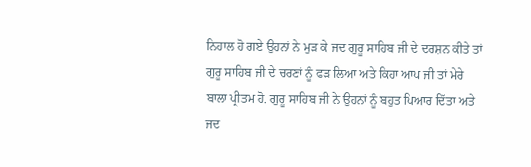ਨਿਹਾਲ ਹੋ ਗਏ ਉਹਨਾਂ ਨੇ ਮੁੜ ਕੇ ਜਦ ਗੁਰੂ ਸਾਹਿਬ ਜੀ ਦੇ ਦਰਸ਼ਨ ਕੀਤੇ ਤਾਂ ਗੁਰੂ ਸਾਹਿਬ ਜੀ ਦੇ ਚਰਣਾਂ ਨੂੰ ਫੜ ਲਿਆ ਅਤੇ ਕਿਹਾ ਆਪ ਜੀ ਤਾਂ ਮੇਰੇ ਬਾਲਾ ਪ੍ਰੀਤਮ ਹੋ. ਗੁਰੂ ਸਾਹਿਬ ਜੀ ਨੇ ਉਹਨਾਂ ਨੂੰ ਬਹੁਤ ਪਿਆਰ ਦਿੱਤਾ ਅਤੇ ਜਦ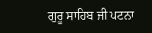ਗੁਰੂ ਸਾਹਿਬ ਜੀ ਪਟਨਾ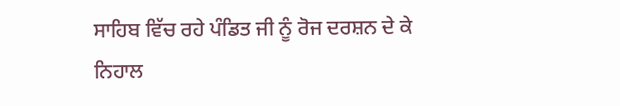ਸਾਹਿਬ ਵਿੱਚ ਰਹੇ ਪੰਡਿਤ ਜੀ ਨੂੰ ਰੋਜ ਦਰਸ਼ਨ ਦੇ ਕੇ ਨਿਹਾਲ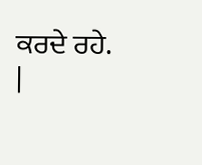ਕਰਦੇ ਰਹੇ.
|